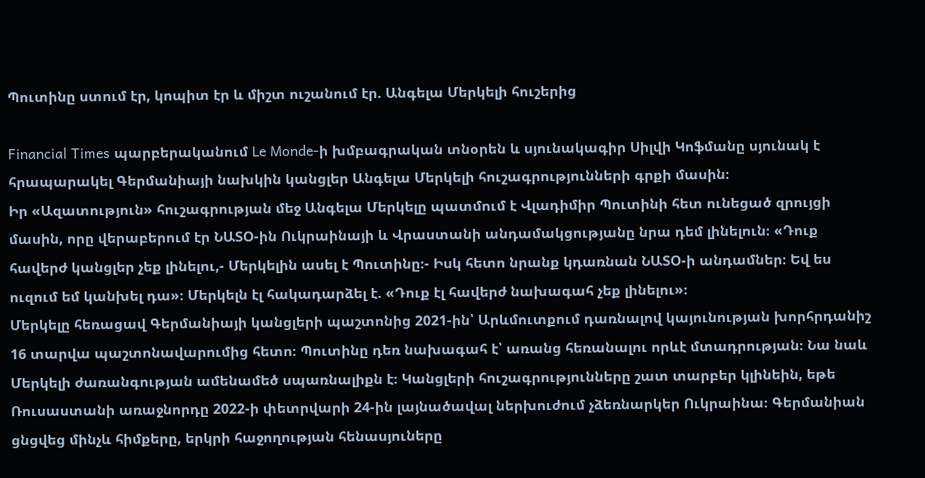Պուտինը ստում էր, կոպիտ էր և միշտ ուշանում էր. Անգելա Մերկելի հուշերից

Financial Times պարբերականում Le Monde-ի խմբագրական տնօրեն և սյունակագիր Սիլվի Կոֆմանը սյունակ է հրապարակել Գերմանիայի նախկին կանցլեր Անգելա Մերկելի հուշագրությունների գրքի մասին։
Իր «Ազատություն» հուշագրության մեջ Անգելա Մերկելը պատմում է Վլադիմիր Պուտինի հետ ունեցած զրույցի մասին, որը վերաբերում էր ՆԱՏՕ-ին Ուկրաինայի և Վրաստանի անդամակցությանը նրա դեմ լինելուն։ «Դուք հավերժ կանցլեր չեք լինելու,- Մերկելին ասել է Պուտինը։- Իսկ հետո նրանք կդառնան ՆԱՏՕ-ի անդամներ։ Եվ ես ուզում եմ կանխել դա»։ Մերկելն էլ հակադարձել է. «Դուք էլ հավերժ նախագահ չեք լինելու»։
Մերկելը հեռացավ Գերմանիայի կանցլերի պաշտոնից 2021-ին՝ Արևմուտքում դառնալով կայունության խորհրդանիշ 16 տարվա պաշտոնավարումից հետո։ Պուտինը դեռ նախագահ է՝ առանց հեռանալու որևէ մտադրության։ Նա նաև Մերկելի ժառանգության ամենամեծ սպառնալիքն է։ Կանցլերի հուշագրությունները շատ տարբեր կլինեին, եթե Ռուսաստանի առաջնորդը 2022-ի փետրվարի 24-ին լայնածավալ ներխուժում չձեռնարկեր Ուկրաինա։ Գերմանիան ցնցվեց մինչև հիմքերը, երկրի հաջողության հենասյուները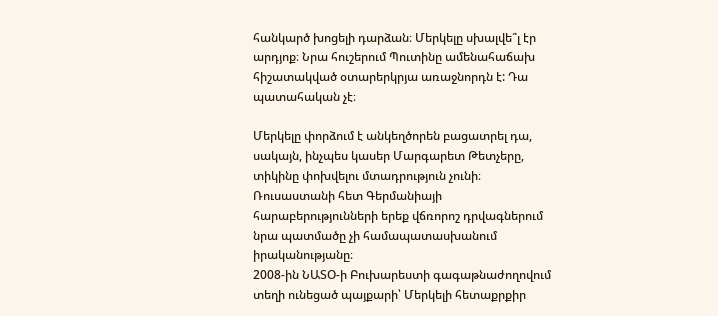հանկարծ խոցելի դարձան։ Մերկելը սխալվե՞լ էր արդյոք։ Նրա հուշերում Պուտինը ամենահաճախ հիշատակված օտարերկրյա առաջնորդն է: Դա պատահական չէ։

Մերկելը փորձում է անկեղծորեն բացատրել դա, սակայն, ինչպես կասեր Մարգարետ Թետչերը, տիկինը փոխվելու մտադրություն չունի։ Ռուսաստանի հետ Գերմանիայի հարաբերությունների երեք վճռորոշ դրվագներում նրա պատմածը չի համապատասխանում իրականությանը։
2008-ին ՆԱՏՕ-ի Բուխարեստի գագաթնաժողովում տեղի ունեցած պայքարի՝ Մերկելի հետաքրքիր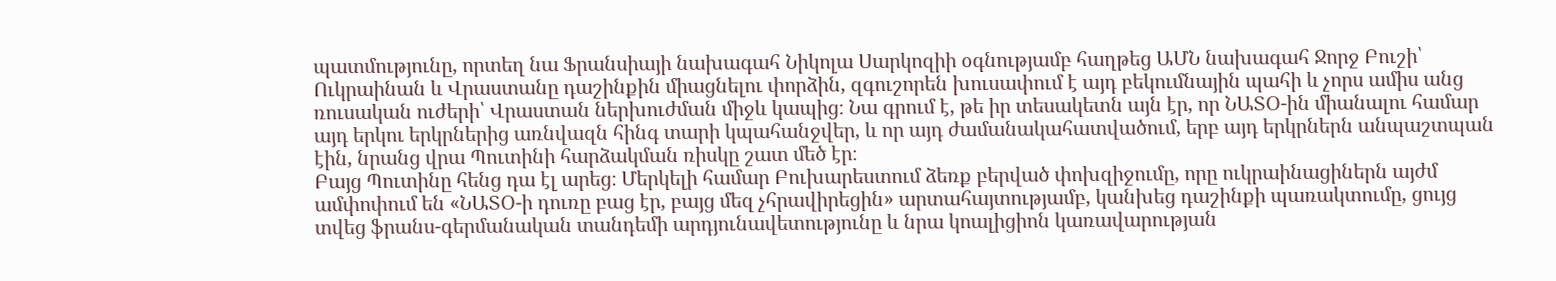պատմությունը, որտեղ նա Ֆրանսիայի նախագահ Նիկոլա Սարկոզիի օգնությամբ հաղթեց ԱՄՆ նախագահ Ջորջ Բուշի՝ Ուկրաինան և Վրաստանը դաշինքին միացնելու փորձին, զգուշորեն խուսափում է այդ բեկումնային պահի և չորս ամիս անց ռուսական ուժերի՝ Վրաստան ներխուժման միջև կապից։ Նա գրում է, թե իր տեսակետն այն էր, որ ՆԱՏՕ-ին միանալու համար այդ երկու երկրներից առնվազն հինգ տարի կպահանջվեր, և որ այդ ժամանակահատվածում, երբ այդ երկրներն անպաշտպան էին, նրանց վրա Պուտինի հարձակման ռիսկը շատ մեծ էր։
Բայց Պուտինը հենց դա էլ արեց։ Մերկելի համար Բուխարեստում ձեռք բերված փոխզիջումը, որը ուկրաինացիներն այժմ ամփոփում են «ՆԱՏՕ-ի դուռը բաց էր, բայց մեզ չհրավիրեցին» արտահայտությամբ, կանխեց դաշինքի պառակտումը, ցույց տվեց ֆրանս-գերմանական տանդեմի արդյունավետությունը և նրա կոալիցիոն կառավարության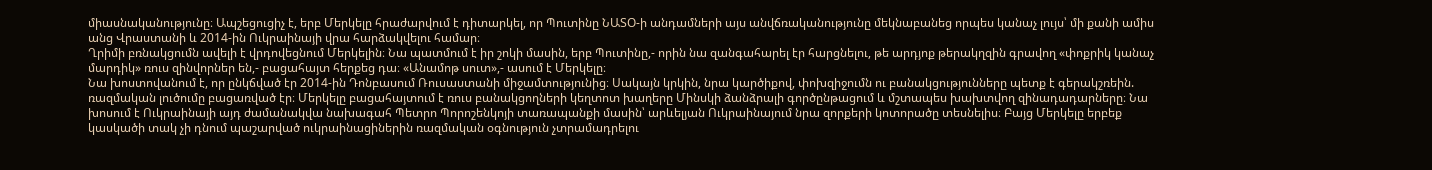միասնականությունը։ Ապշեցուցիչ է, երբ Մերկելը հրաժարվում է դիտարկել, որ Պուտինը ՆԱՏՕ-ի անդամների այս անվճռականությունը մեկնաբանեց որպես կանաչ լույս՝ մի քանի ամիս անց Վրաստանի և 2014-ին Ուկրաինայի վրա հարձակվելու համար։
Ղրիմի բռնակցումն ավելի է վրդովեցնում Մերկելին։ Նա պատմում է իր շոկի մասին, երբ Պուտինը,- որին նա զանգահարել էր հարցնելու, թե արդյոք թերակղզին գրավող «փոքրիկ կանաչ մարդիկ» ռուս զինվորներ են,- բացահայտ հերքեց դա։ «Անամոթ սուտ»,- ասում է Մերկելը։
Նա խոստովանում է, որ ընկճված էր 2014-ին Դոնբասում Ռուսաստանի միջամտությունից։ Սակայն կրկին, նրա կարծիքով, փոխզիջումն ու բանակցությունները պետք է գերակշռեին. ռազմական լուծումը բացառված էր։ Մերկելը բացահայտում է ռուս բանակցողների կեղտոտ խաղերը Մինսկի ձանձրալի գործընթացում և մշտապես խախտվող զինադադարները։ Նա խոսում է Ուկրաինայի այդ ժամանակվա նախագահ Պետրո Պորոշենկոյի տառապանքի մասին՝ արևելյան Ուկրաինայում նրա զորքերի կոտորածը տեսնելիս։ Բայց Մերկելը երբեք կասկածի տակ չի դնում պաշարված ուկրաինացիներին ռազմական օգնություն չտրամադրելու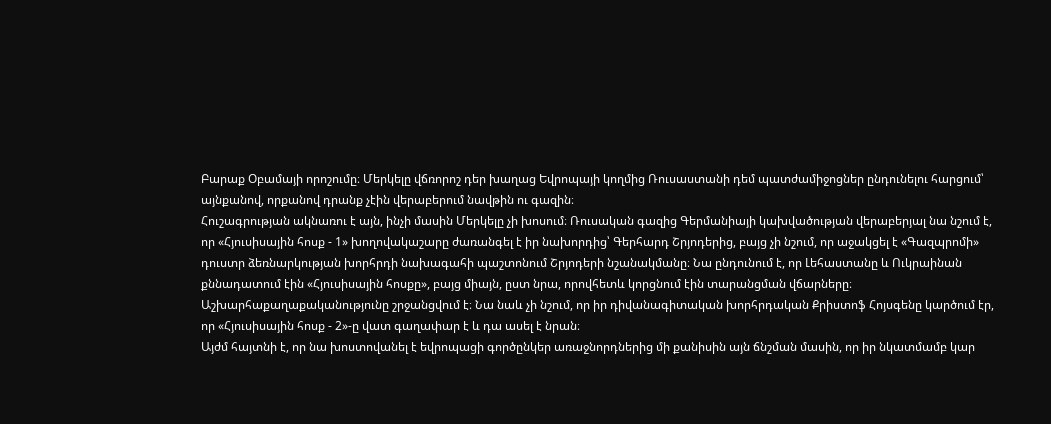Բարաք Օբամայի որոշումը։ Մերկելը վճռորոշ դեր խաղաց Եվրոպայի կողմից Ռուսաստանի դեմ պատժամիջոցներ ընդունելու հարցում՝ այնքանով, որքանով դրանք չէին վերաբերում նավթին ու գազին։
Հուշագրության ակնառու է այն, ինչի մասին Մերկելը չի խոսում։ Ռուսական գազից Գերմանիայի կախվածության վերաբերյալ նա նշում է, որ «Հյուսիսային հոսք - 1» խողովակաշարը ժառանգել է իր նախորդից՝ Գերհարդ Շրյոդերից, բայց չի նշում, որ աջակցել է «Գազպրոմի» դուստր ձեռնարկության խորհրդի նախագահի պաշտոնում Շրյոդերի նշանակմանը։ Նա ընդունում է, որ Լեհաստանը և Ուկրաինան քննադատում էին «Հյուսիսային հոսքը», բայց միայն, ըստ նրա, որովհետև կորցնում էին տարանցման վճարները։ Աշխարհաքաղաքականությունը շրջանցվում է։ Նա նաև չի նշում, որ իր դիվանագիտական խորհրդական Քրիստոֆ Հոյսգենը կարծում էր, որ «Հյուսիսային հոսք - 2»-ը վատ գաղափար է և դա ասել է նրան։
Այժմ հայտնի է, որ նա խոստովանել է եվրոպացի գործընկեր առաջնորդներից մի քանիսին այն ճնշման մասին, որ իր նկատմամբ կար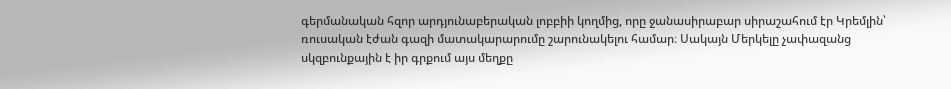գերմանական հզոր արդյունաբերական լոբբիի կողմից, որը ջանասիրաբար սիրաշահում էր Կրեմլին՝ ռուսական էժան գազի մատակարարումը շարունակելու համար։ Սակայն Մերկելը չափազանց սկզբունքային է իր գրքում այս մեղքը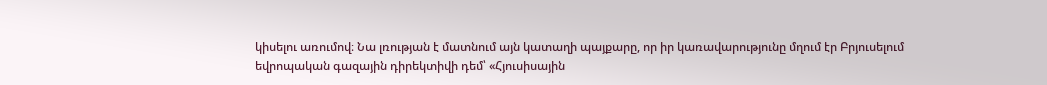կիսելու առումով։ Նա լռության է մատնում այն կատաղի պայքարը, որ իր կառավարությունը մղում էր Բրյուսելում եվրոպական գազային դիրեկտիվի դեմ՝ «Հյուսիսային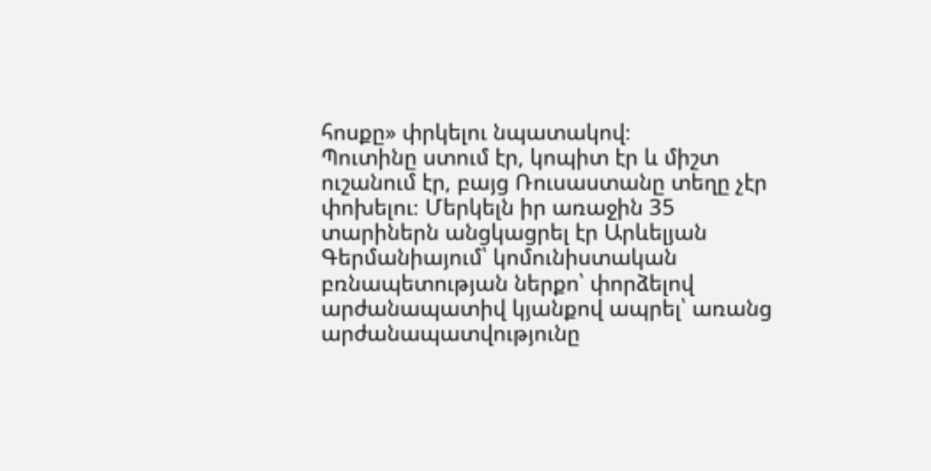հոսքը» փրկելու նպատակով։
Պուտինը ստում էր, կոպիտ էր և միշտ ուշանում էր, բայց Ռուսաստանը տեղը չէր փոխելու։ Մերկելն իր առաջին 35 տարիներն անցկացրել էր Արևելյան Գերմանիայում՝ կոմունիստական բռնապետության ներքո՝ փորձելով արժանապատիվ կյանքով ապրել՝ առանց արժանապատվությունը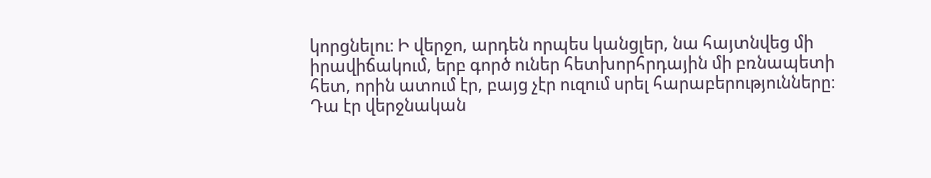կորցնելու։ Ի վերջո, արդեն որպես կանցլեր, նա հայտնվեց մի իրավիճակում, երբ գործ ուներ հետխորհրդային մի բռնապետի հետ, որին ատում էր, բայց չէր ուզում սրել հարաբերությունները։ Դա էր վերջնական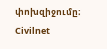փոխզիջումը։
Civilnet